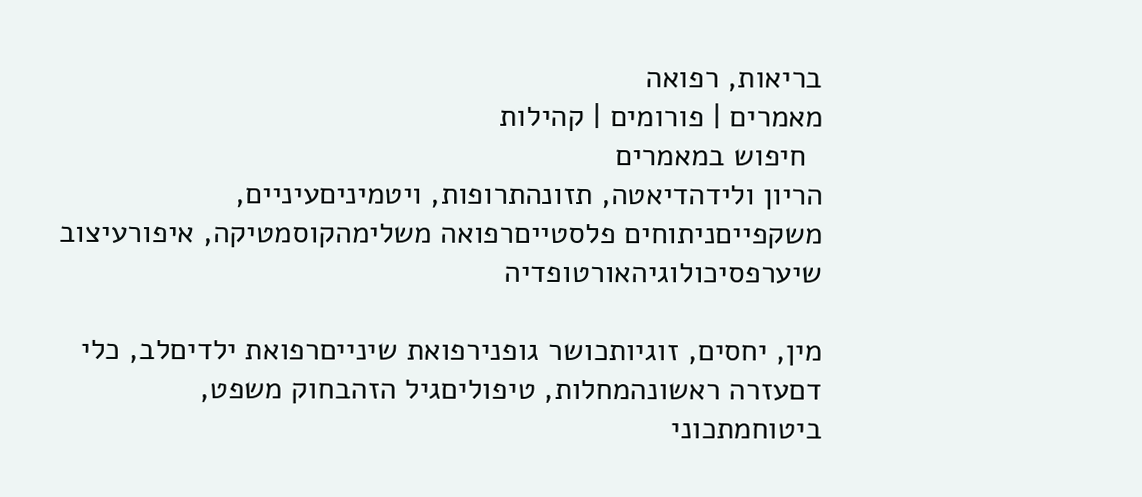בריאות, רפואה
מאמרים | פורומים | קהילות
  חיפוש במאמרים
הריון ולידהדיאטה, תזונהתרופות, ויטמיניםעיניים, משקפייםניתוחים פלסטייםרפואה משלימהקוסמטיקה, איפורעיצוב שיערפסיכולוגיהאורטופדיה

מין, יחסים, זוגיותכושר גופנירפואת שינייםרפואת ילדיםלב, כלי דםעזרה ראשונהמחלות, טיפוליםגיל הזהבחוק משפט, ביטוחמתכוני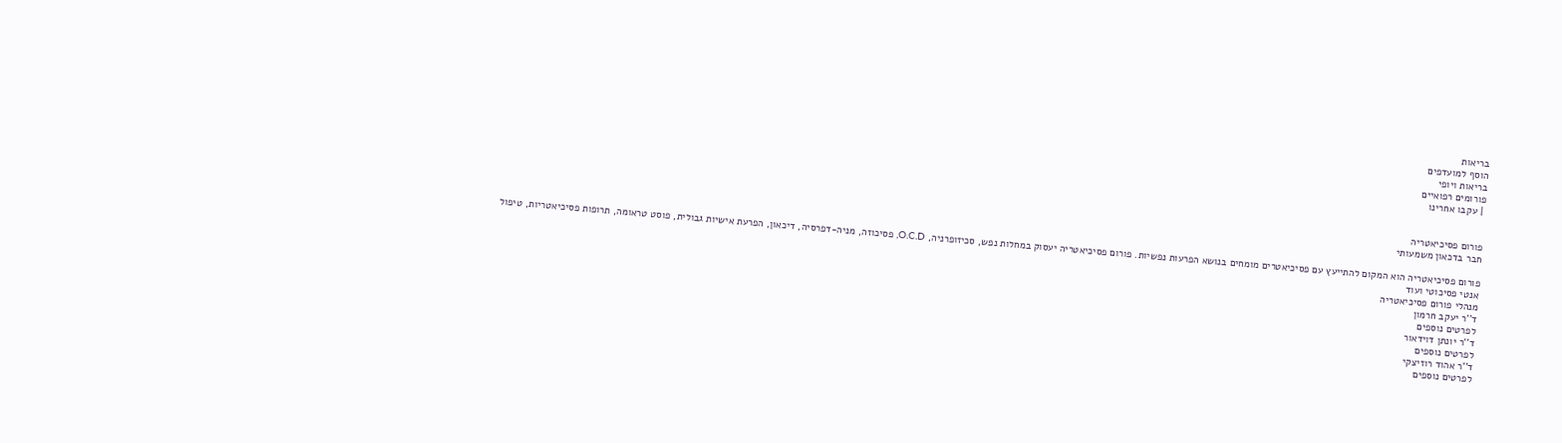בריאות
הוסף למועדפים
בריאות ויופי
פורומים רפואיים
 | עקבו אחרינו


פורום פסיכיאטריה
חבר בדכאון משמעותי

פורום פסיכיאטריה הוא המקום להתייעץ עם פסיכיאטרים מומחים בנושא הפרעות נפשיות. פורום פסיכיאטריה יעסוק במחלות נפש, סכיזופרניה, O.C.D, פסיכוזה, מניה-דפרסיה, דיכאון, הפרעת אישיות גבולית, פוסט טראומה, תרופות פסיכיאטריות, טיפול אנטי פסיכוטי ועוד
מנהלי פורום פסיכיאטריה
ד''ר יעקב חרמון
לפרטים נוספים
ד''ר יונתן דוידאור
לפרטים נוספים
ד''ר אהוד רוזיצקי
לפרטים נוספים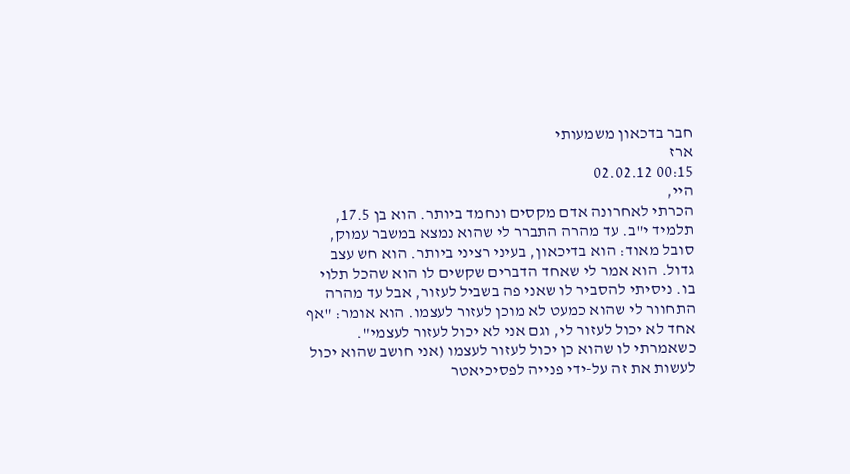חבר בדכאון משמעותי
ארז
00:15 02.02.12
היי,
הכרתי לאחרונה אדם מקסים ונחמד ביותר. הוא בן 17.5, תלמיד י"ב. עד מהרה התברר לי שהוא נמצא במשבר עמוק, סובל מאוד: הוא בדיכאון, בעיני רציני ביותר. הוא חש עצב גדול. הוא אמר לי שאחד הדברים שקשים לו הוא שהכל תלוי בו. ניסיתי להסביר לו שאני פה בשביל לעזור, אבל עד מהרה התחוור לי שהוא כמעט לא מוכן לעזור לעצמו. הוא אומר: "אף אחד לא יכול לעזור לי, וגם אני לא יכול לעזור לעצמי". כשאמרתי לו שהוא כן יכול לעזור לעצמו (אני חושב שהוא יכול לעשות את זה על-ידי פנייה לפסיכיאטר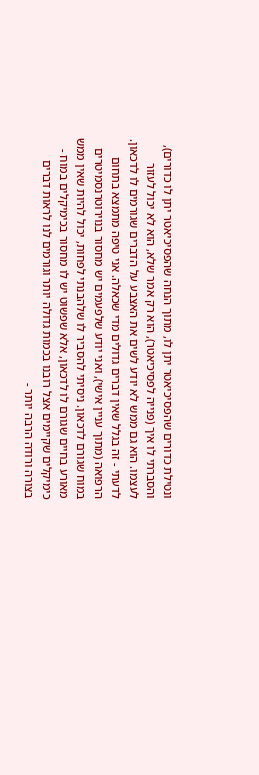ונטילת כדורים שהפסיכיאטר יתן לו, מתוך הנחה שהפסיכיאטר יתן לו כדורים), והסברתי לו איך (פנייה לפסיכיאטר), הוא רק אמר שלא, הוא לא יכול לעזור לעצמו. הוא גם ממש לא יודע לשים את האצבע על הדברים שגורמים לו לדכאון. לדעתי - זה בגלל שאין דברים גדולים מדי שכאלה. אני טיפה מתמצא בתחום הרפואה (מתוך עניין אישי), ואני יודע שלפעמים יש מחסור בנוירוטרנסמיטרים במוח שגורם לדכאון. ניסיתי להסביר לו שלהבנתי לפחות, יכול להיות שאין ממש מאורע בחיים שגורם לו לדכאון, אלא שפשוט יש לו מחסור בכימיקלים במוח - כימיקלים שקיימים אצל רובנו בכמות גדולה יותר וגורמים לנו לראות דברים בצורה ורודה הרבה יותר -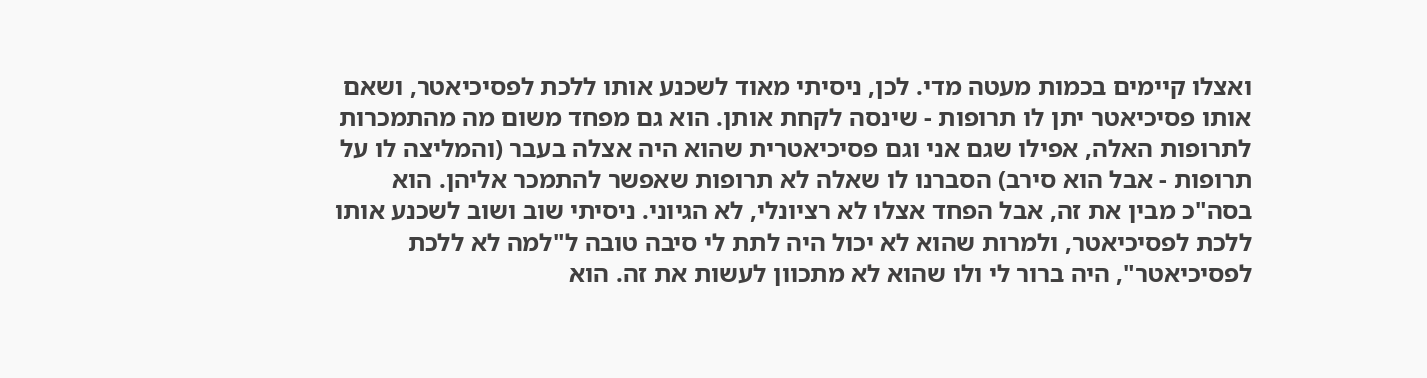ואצלו קיימים בכמות מעטה מדי. לכן, ניסיתי מאוד לשכנע אותו ללכת לפסיכיאטר, ושאם אותו פסיכיאטר יתן לו תרופות - שינסה לקחת אותן. הוא גם מפחד משום מה מהתמכרות לתרופות האלה, אפילו שגם אני וגם פסיכיאטרית שהוא היה אצלה בעבר (והמליצה לו על תרופות - אבל הוא סירב) הסברנו לו שאלה לא תרופות שאפשר להתמכר אליהן. הוא בסה"כ מבין את זה, אבל הפחד אצלו לא רציונלי, לא הגיוני. ניסיתי שוב ושוב לשכנע אותו ללכת לפסיכיאטר, ולמרות שהוא לא יכול היה לתת לי סיבה טובה ל"למה לא ללכת לפסיכיאטר", היה ברור לי ולו שהוא לא מתכוון לעשות את זה. הוא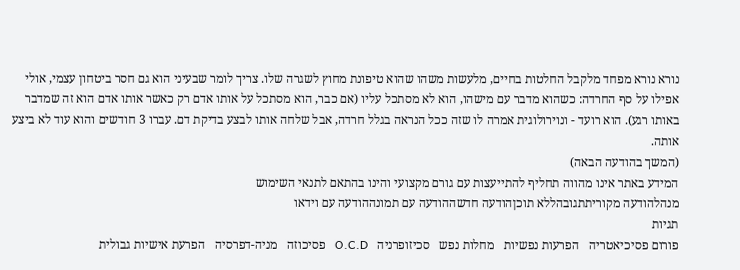נורא נורא מפחד מלקבל החלטות בחיים, מלעשות משהו שהוא טיפונת מחוץ לשגרה שלו. צריך לומר שבעיני הוא גם חסר ביטחון עצמי, אולי אפילו על סף החרדה: כשהוא מדבר עם מישהו, הוא לא מסתכל עליו (אם כבר, הוא מסתכל על אותו אדם רק כאשר אותו אדם הוא זה שמדבר באותו רגע). הוא רועד - ונוירולוגית אמרה לו שזה ככל הנראה בגלל חרדה, אבל שלחה אותו לבצע בדיקת דם. עברו 3 חודשים והוא עוד לא ביצע אותה.
(המשך בהודעה הבאה)
המידע באתר אינו מהווה תחליף להתייעצות עם גורם מקצועי והינו בהתאם לתנאי השימוש
מנהלהודעה מקוריתתגובהללא תוכןהודעה חדשההודעה עם תמונההודעה עם וידאו
תגיות
פורום פסיכיאטריה   הפרעות נפשיות   מחלות נפש   סכיזופרניה   O.C.D   פסיכוזה   מניה-דפרסיה   הפרעת אישיות גבולית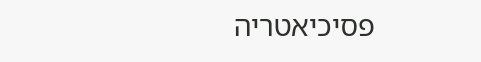פסיכיאטריה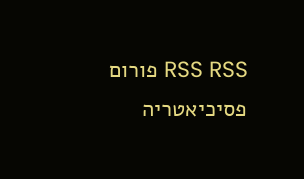RSS RSS פורום פסיכיאטריה